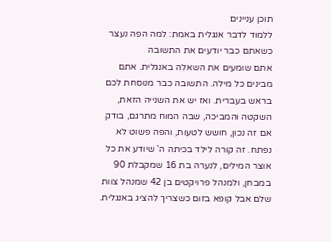תוכן עניינים
ללמוד לדבר אנגלית באמת: למה הפה נעצר כשאתם כבר יודעים את התשובה
אתם שומעים את השאלה באנגלית. אתם מבינים כל מילה. התשובה כבר מנוסחת לכם בראש בעברית. ואז יש את השנייה הזאת, השקטה והמביכה, שבה המוח מתרגם, בודק אם זה נכון, חושש לטעות, והפה פשוט לא נפתח. זה קורה לילד בכיתה ה' שיודע את כל אוצר המילים, לנערה בת 16 שמקבלת 90 במבחן, ולמנהל פרויקטים בן 42 שמנהל צוות שלם אבל קופא בזום כשצריך להציג באנגלית.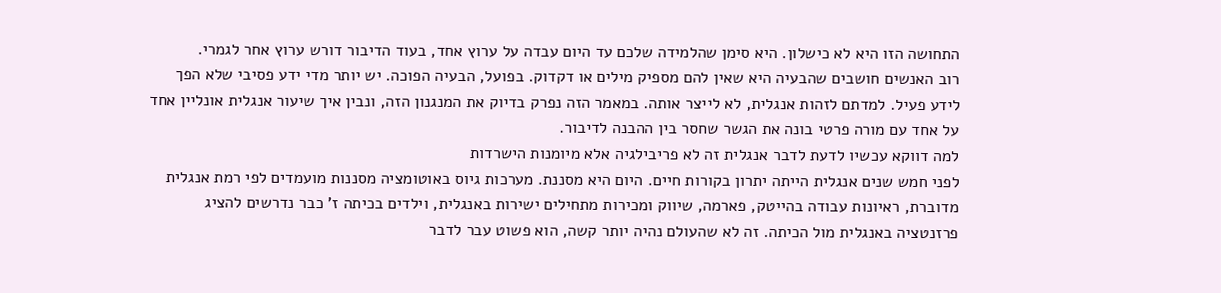התחושה הזו היא לא כישלון. היא סימן שהלמידה שלכם עד היום עבדה על ערוץ אחד, בעוד הדיבור דורש ערוץ אחר לגמרי.
רוב האנשים חושבים שהבעיה היא שאין להם מספיק מילים או דקדוק. בפועל, הבעיה הפוכה. יש יותר מדי ידע פסיבי שלא הפך לידע פעיל. למדתם לזהות אנגלית, לא לייצר אותה. במאמר הזה נפרק בדיוק את המנגנון הזה, ונבין איך שיעור אנגלית אונליין אחד על אחד עם מורה פרטי בונה את הגשר שחסר בין ההבנה לדיבור.
למה דווקא עכשיו לדעת לדבר אנגלית זה לא פריבילגיה אלא מיומנות הישרדות
לפני חמש שנים אנגלית הייתה יתרון בקורות חיים. היום היא מסננת. מערכות גיוס באוטומציה מסננות מועמדים לפי רמת אנגלית מדוברת, ראיונות עבודה בהייטק, פארמה, שיווק ומכירות מתחילים ישירות באנגלית, וילדים בכיתה ז' כבר נדרשים להציג פרזנטציה באנגלית מול הכיתה. זה לא שהעולם נהיה יותר קשה, הוא פשוט עבר לדבר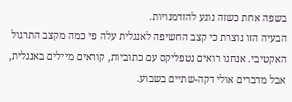בשפה אחת כשזה נוגע להזדמנויות.
הבעיה הזו נוצרת כי קצב החשיפה לאנגלית עלה פי כמה מקצב התרגול האקטיבי. אנחנו רואים נטפליקס עם כתוביות, קוראים מיילים באנגלית, אבל מדברים אולי דקה-שתיים בשבוע.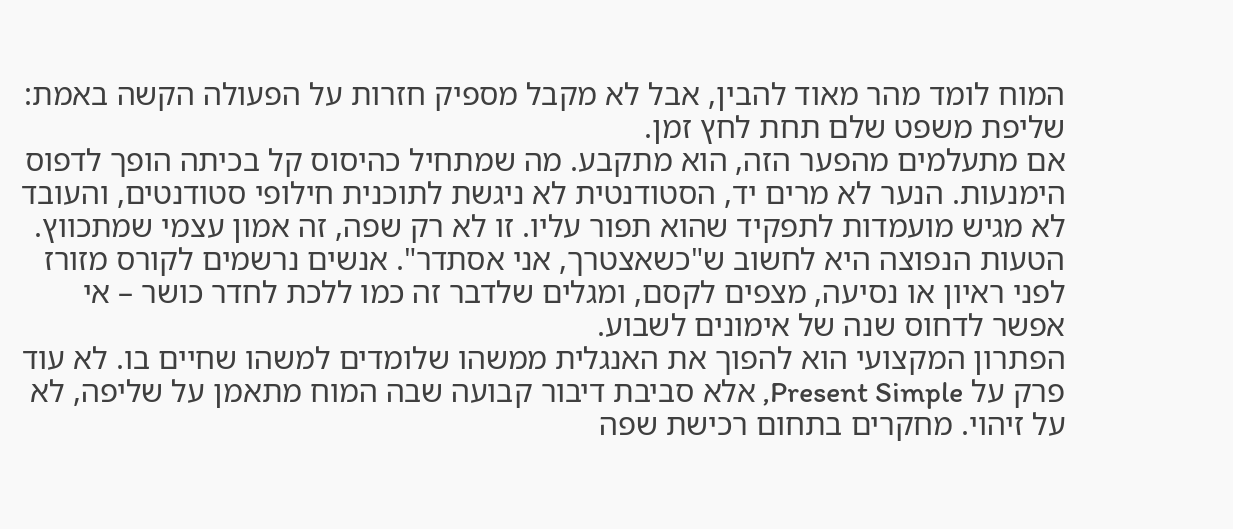המוח לומד מהר מאוד להבין, אבל לא מקבל מספיק חזרות על הפעולה הקשה באמת: שליפת משפט שלם תחת לחץ זמן.
אם מתעלמים מהפער הזה, הוא מתקבע. מה שמתחיל כהיסוס קל בכיתה הופך לדפוס הימנעות. הנער לא מרים יד, הסטודנטית לא ניגשת לתוכנית חילופי סטודנטים, והעובד לא מגיש מועמדות לתפקיד שהוא תפור עליו. זו לא רק שפה, זה אמון עצמי שמתכווץ.
הטעות הנפוצה היא לחשוב ש"כשאצטרך, אני אסתדר". אנשים נרשמים לקורס מזורז לפני ראיון או נסיעה, מצפים לקסם, ומגלים שלדבר זה כמו ללכת לחדר כושר – אי אפשר לדחוס שנה של אימונים לשבוע.
הפתרון המקצועי הוא להפוך את האנגלית ממשהו שלומדים למשהו שחיים בו. לא עוד פרק על Present Simple, אלא סביבת דיבור קבועה שבה המוח מתאמן על שליפה, לא על זיהוי. מחקרים בתחום רכישת שפה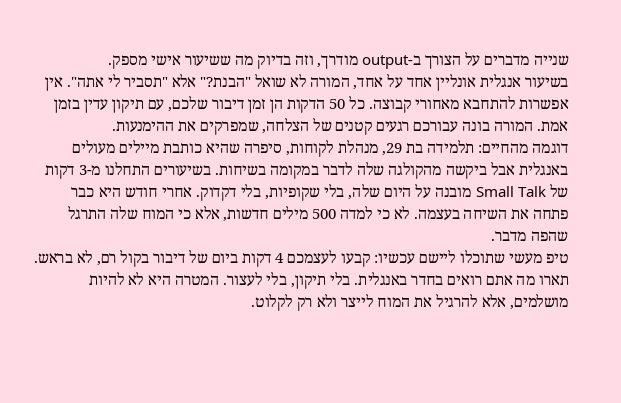שנייה מדברים על הצורך ב-output מודרך, וזה בדיוק מה ששיעור אישי מספק.
בשיעור אנגלית אונליין אחד על אחד, המורה לא שואל "הבנת?" אלא "תסביר לי אתה". אין אפשרות להתחבא מאחורי קבוצה. כל 50 הדקות הן זמן דיבור שלכם, עם תיקון עדין בזמן אמת. המורה בונה עבורכם רגעים קטנים של הצלחה, שמפרקים את ההימנעות.
דוגמה מהחיים: תלמידה בת 29, מנהלת לקוחות, סיפרה שהיא כותבת מיילים מעולים באנגלית אבל ביקשה מהקולגה שלה לדבר במקומה בשיחות. בשיעורים התחלנו מ-3 דקות של Small Talk מובנה על היום שלה, בלי שקופיות, בלי דקדוק. אחרי חודש היא כבר פתחה את השיחה בעצמה. לא כי למדה 500 מילים חדשות, אלא כי המוח שלה התרגל שהפה מדבר.
טיפ מעשי שתוכלו ליישם עכשיו: קבעו לעצמכם 4 דקות ביום של דיבור בקול רם, לא בראש. תארו מה אתם רואים בחדר באנגלית. בלי תיקון, בלי לעצור. המטרה היא לא להיות מושלמים, אלא להרגיל את המוח לייצר ולא רק לקלוט.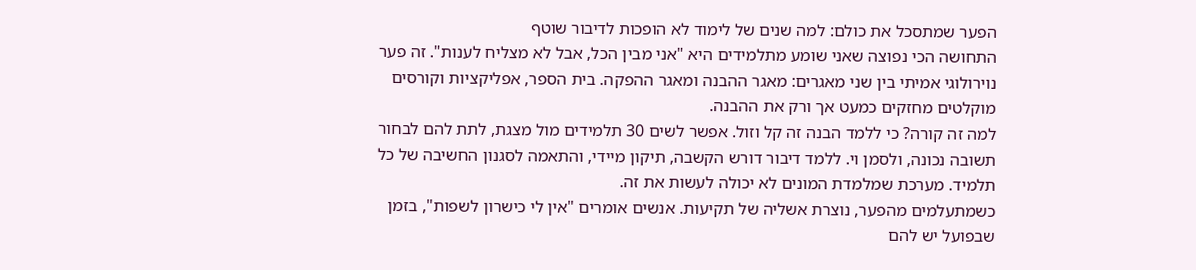הפער שמתסכל את כולם: למה שנים של לימוד לא הופכות לדיבור שוטף
התחושה הכי נפוצה שאני שומע מתלמידים היא "אני מבין הכל, אבל לא מצליח לענות". זה פער נוירולוגי אמיתי בין שני מאגרים: מאגר ההבנה ומאגר ההפקה. בית הספר, אפליקציות וקורסים מוקלטים מחזקים כמעט אך ורק את ההבנה.
למה זה קורה? כי ללמד הבנה זה קל וזול. אפשר לשים 30 תלמידים מול מצגת, לתת להם לבחור תשובה נכונה, ולסמן וי. ללמד דיבור דורש הקשבה, תיקון מיידי, והתאמה לסגנון החשיבה של כל תלמיד. מערכת שמלמדת המונים לא יכולה לעשות את זה.
כשמתעלמים מהפער, נוצרת אשליה של תקיעות. אנשים אומרים "אין לי כישרון לשפות", בזמן שבפועל יש להם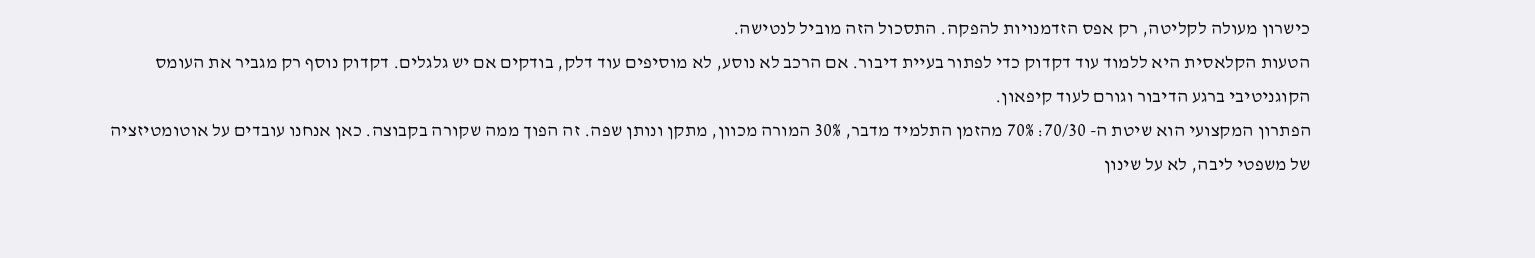כישרון מעולה לקליטה, רק אפס הזדמנויות להפקה. התסכול הזה מוביל לנטישה.
הטעות הקלאסית היא ללמוד עוד דקדוק כדי לפתור בעיית דיבור. אם הרכב לא נוסע, לא מוסיפים עוד דלק, בודקים אם יש גלגלים. דקדוק נוסף רק מגביר את העומס הקוגניטיבי ברגע הדיבור וגורם לעוד קיפאון.
הפתרון המקצועי הוא שיטת ה- 70/30: 70% מהזמן התלמיד מדבר, 30% המורה מכוון, מתקן ונותן שפה. זה הפוך ממה שקורה בקבוצה. כאן אנחנו עובדים על אוטומטיזציה של משפטי ליבה, לא על שינון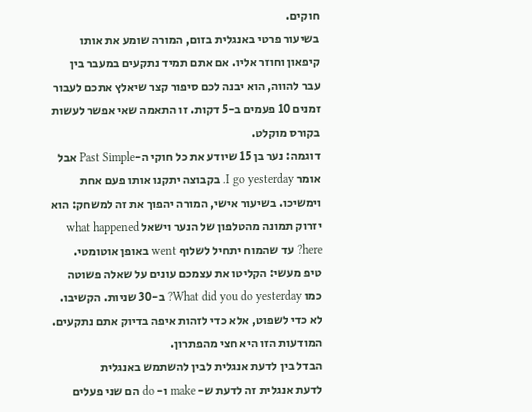חוקים.
בשיעור פרטי באנגלית בזום, המורה שומע את אותו קיפאון וחוזר אליו. אם אתם תמיד נתקעים במעבר בין עבר להווה, הוא יבנה לכם סיפור קצר שיאלץ אתכם לעבור זמנים 10 פעמים ב-5 דקות. זו התאמה שאי אפשר לעשות בקורס מוקלט.
דוגמה: נער בן 15 שיודע את כל חוקי ה-Past Simple אבל אומר I go yesterday. בקבוצה יתקנו אותו פעם אחת וימשיכו. בשיעור אישי, המורה יהפוך את זה למשחק: הוא יזרוק תמונה מהטלפון של הנער וישאל what happened here? עד שהמוח יתחיל לשלוף went באופן אוטומטי.
טיפ מעשי: הקליטו את עצמכם עונים על שאלה פשוטה כמו What did you do yesterday? ב-30 שניות. הקשיבו. לא כדי לשפוט, אלא כדי לזהות איפה בדיוק אתם נתקעים. המודעות הזו היא חצי מהפתרון.
הבדל בין לדעת אנגלית לבין להשתמש באנגלית
לדעת אנגלית זה לדעת ש- make ו- do הם שני פעלים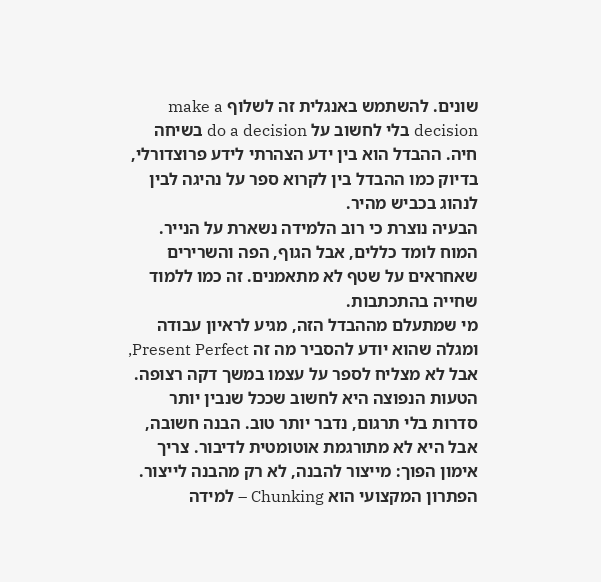שונים. להשתמש באנגלית זה לשלוף make a decision בלי לחשוב על do a decision בשיחה חיה. ההבדל הוא בין ידע הצהרתי לידע פרוצדורלי, בדיוק כמו ההבדל בין לקרוא ספר על נהיגה לבין לנהוג בכביש מהיר.
הבעיה נוצרת כי רוב הלמידה נשארת על הנייר. המוח לומד כללים, אבל הגוף, הפה והשרירים שאחראים על שטף לא מתאמנים. זה כמו ללמוד שחייה בהתכתבות.
מי שמתעלם מההבדל הזה, מגיע לראיון עבודה ומגלה שהוא יודע להסביר מה זה Present Perfect, אבל לא מצליח לספר על עצמו במשך דקה רצופה.
הטעות הנפוצה היא לחשוב שככל שנבין יותר סדרות בלי תרגום, נדבר יותר טוב. הבנה חשובה, אבל היא לא מתורגמת אוטומטית לדיבור. צריך אימון הפוך: מייצור להבנה, לא רק מהבנה לייצור.
הפתרון המקצועי הוא Chunking – למידה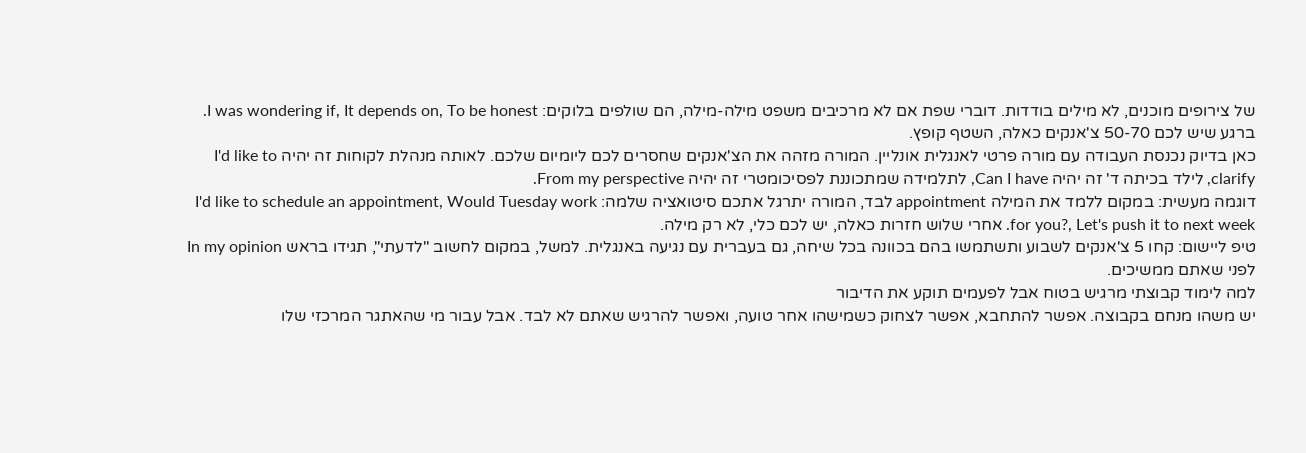של צירופים מוכנים, לא מילים בודדות. דוברי שפת אם לא מרכיבים משפט מילה-מילה, הם שולפים בלוקים: I was wondering if, It depends on, To be honest. ברגע שיש לכם 50-70 צ'אנקים כאלה, השטף קופץ.
כאן בדיוק נכנסת העבודה עם מורה פרטי לאנגלית אונליין. המורה מזהה את הצ'אנקים שחסרים לכם ליומיום שלכם. לאותה מנהלת לקוחות זה יהיה I'd like to clarify, לילד בכיתה ד' זה יהיה Can I have, לתלמידה שמתכוננת לפסיכומטרי זה יהיה From my perspective.
דוגמה מעשית: במקום ללמד את המילה appointment לבד, המורה יתרגל אתכם סיטואציה שלמה: I'd like to schedule an appointment, Would Tuesday work for you?, Let's push it to next week. אחרי שלוש חזרות כאלה, יש לכם כלי, לא רק מילה.
טיפ ליישום: קחו 5 צ'אנקים לשבוע ותשתמשו בהם בכוונה בכל שיחה, גם בעברית עם נגיעה באנגלית. למשל, במקום לחשוב "לדעתי", תגידו בראש In my opinion לפני שאתם ממשיכים.
למה לימוד קבוצתי מרגיש בטוח אבל לפעמים תוקע את הדיבור
יש משהו מנחם בקבוצה. אפשר להתחבא, אפשר לצחוק כשמישהו אחר טועה, ואפשר להרגיש שאתם לא לבד. אבל עבור מי שהאתגר המרכזי שלו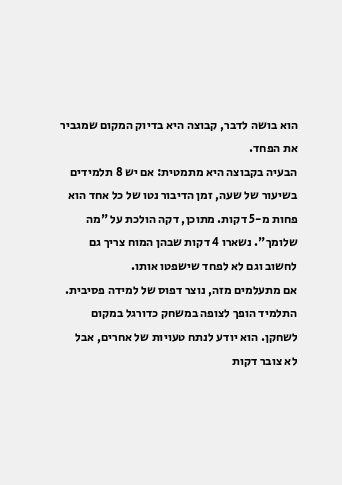הוא בושה לדבר, קבוצה היא בדיוק המקום שמגביר את הפחד.
הבעיה בקבוצה היא מתמטית: אם יש 8 תלמידים בשיעור של שעה, זמן הדיבור נטו של כל אחד הוא פחות מ-5 דקות. מתוכן, דקה הולכת על "מה שלומך". נשארו 4 דקות שבהן המוח צריך גם לחשוב וגם לא לפחד שישפטו אותו.
אם מתעלמים מזה, נוצר דפוס של למידה פסיבית. התלמיד הופך לצופה במשחק כדורגל במקום לשחקן. הוא יודע לנתח טעויות של אחרים, אבל לא צובר דקות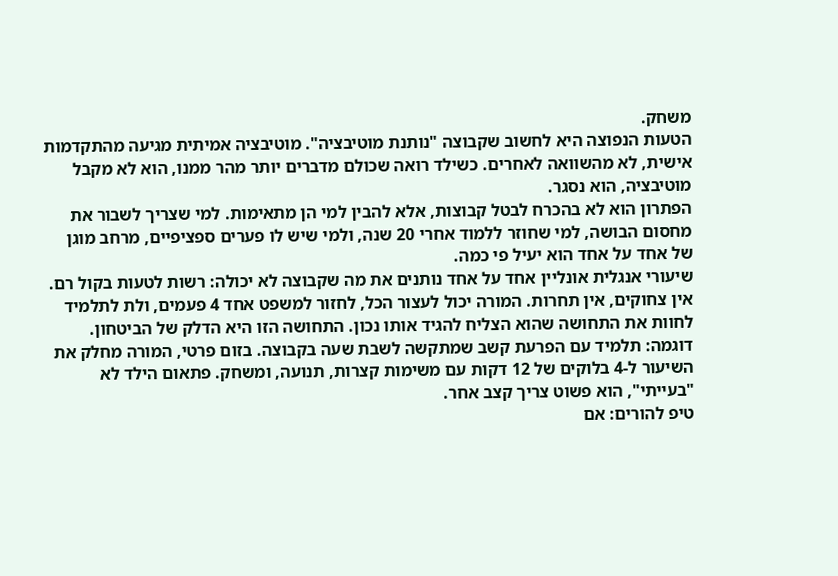משחק.
הטעות הנפוצה היא לחשוב שקבוצה "נותנת מוטיבציה". מוטיבציה אמיתית מגיעה מהתקדמות אישית, לא מהשוואה לאחרים. כשילד רואה שכולם מדברים יותר מהר ממנו, הוא לא מקבל מוטיבציה, הוא נסגר.
הפתרון הוא לא בהכרח לבטל קבוצות, אלא להבין למי הן מתאימות. למי שצריך לשבור את מחסום הבושה, למי שחוזר ללמוד אחרי 20 שנה, ולמי שיש לו פערים ספציפיים, מרחב מוגן של אחד על אחד הוא יעיל פי כמה.
שיעורי אנגלית אונליין אחד על אחד נותנים את מה שקבוצה לא יכולה: רשות לטעות בקול רם. אין צחוקים, אין תחרות. המורה יכול לעצור הכל, לחזור למשפט אחד 4 פעמים, ולת לתלמיד לחוות את התחושה שהוא הצליח להגיד אותו נכון. התחושה הזו היא הדלק של הביטחון.
דוגמה: תלמיד עם הפרעת קשב שמתקשה לשבת שעה בקבוצה. בזום פרטי, המורה מחלק את השיעור ל-4 בלוקים של 12 דקות עם משימות קצרות, תנועה, ומשחק. פתאום הילד לא "בעייתי", הוא פשוט צריך קצב אחר.
טיפ להורים: אם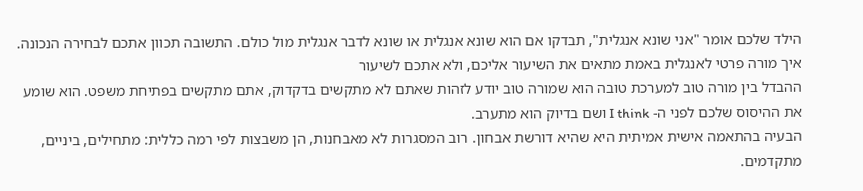הילד שלכם אומר "אני שונא אנגלית", תבדקו אם הוא שונא אנגלית או שונא לדבר אנגלית מול כולם. התשובה תכוון אתכם לבחירה הנכונה.
איך מורה פרטי לאנגלית באמת מתאים את השיעור אליכם, ולא אתכם לשיעור
ההבדל בין מורה טוב למערכת טובה הוא שמורה טוב יודע לזהות שאתם לא מתקשים בדקדוק, אתם מתקשים בפתיחת משפט. הוא שומע את ההיסוס שלכם לפני ה- I think ושם בדיוק הוא מתערב.
הבעיה בהתאמה אישית אמיתית היא שהיא דורשת אבחון. רוב המסגרות לא מאבחנות, הן משבצות לפי רמה כללית: מתחילים, ביניים, מתקדמים.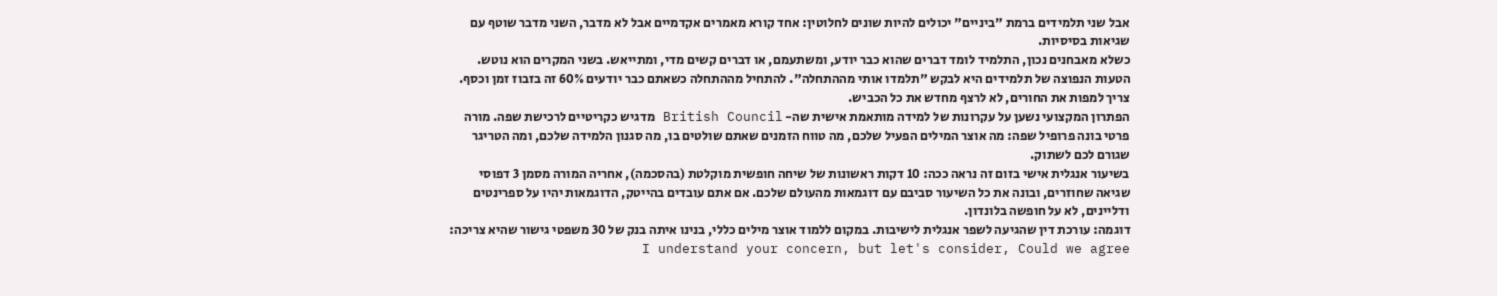אבל שני תלמידים ברמת "ביניים" יכולים להיות שונים לחלוטין: אחד קורא מאמרים אקדמיים אבל לא מדבר, השני מדבר שוטף עם שגיאות בסיסיות.
כשלא מאבחנים נכון, התלמיד לומד דברים שהוא כבר יודע, ומשתעמם, או דברים קשים מדי, ומתייאש. בשני המקרים הוא נוטש.
הטעות הנפוצה של תלמידים היא לבקש "תלמדו אותי מההתחלה". להתחיל מההתחלה כשאתם כבר יודעים 60% זה בזבוז זמן וכסף. צריך למפות את החורים, לא לרצף מחדש את כל הכביש.
הפתרון המקצועי נשען על עקרונות של למידה מותאמת אישית שה- British Council מדגיש כקריטיים לרכישת שפה. מורה פרטי בונה פרופיל שפה: מה אוצר המילים הפעיל שלכם, מה טווח הזמנים שאתם שולטים בו, מה סגנון הלמידה שלכם, ומה הטריגר שגורם לכם לשתוק.
בשיעור אנגלית אישי בזום זה נראה ככה: 10 דקות ראשונות של שיחה חופשית מוקלטת (בהסכמה), אחריה המורה מסמן 3 דפוסי שגיאה שחוזרים, ובונה את כל השיעור סביבם עם דוגמאות מהעולם שלכם. אם אתם עובדים בהייטק, הדוגמאות יהיו על ספרינטים ודליינים, לא על חופשה בלונדון.
דוגמה: עורכת דין שהגיעה לשפר אנגלית לישיבות. במקום ללמוד אוצר מילים כללי, בנינו איתה בנק של 30 משפטי גישור שהיא צריכה: I understand your concern, but let's consider, Could we agree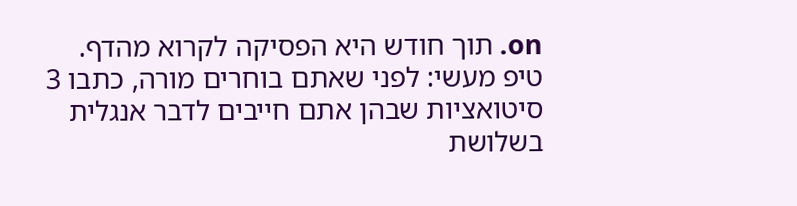on. תוך חודש היא הפסיקה לקרוא מהדף.
טיפ מעשי: לפני שאתם בוחרים מורה, כתבו 3 סיטואציות שבהן אתם חייבים לדבר אנגלית בשלושת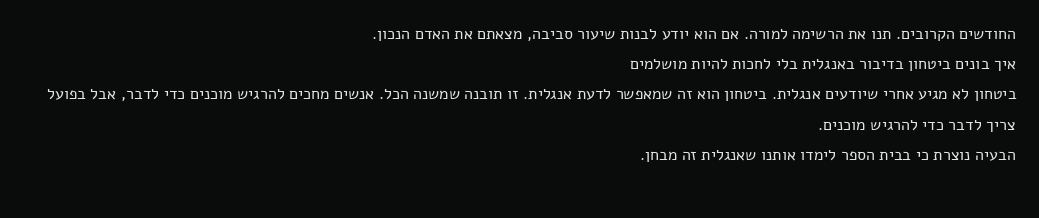החודשים הקרובים. תנו את הרשימה למורה. אם הוא יודע לבנות שיעור סביבה, מצאתם את האדם הנכון.
איך בונים ביטחון בדיבור באנגלית בלי לחכות להיות מושלמים
ביטחון לא מגיע אחרי שיודעים אנגלית. ביטחון הוא זה שמאפשר לדעת אנגלית. זו תובנה שמשנה הכל. אנשים מחכים להרגיש מוכנים כדי לדבר, אבל בפועל צריך לדבר כדי להרגיש מוכנים.
הבעיה נוצרת כי בבית הספר לימדו אותנו שאנגלית זה מבחן.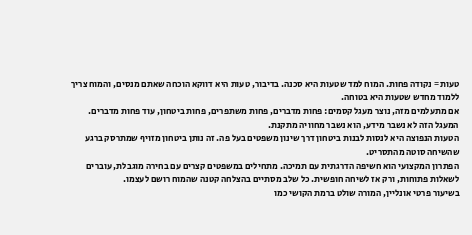טעות = נקודה פחות. המוח למד שטעות היא סכנה. בדיבור, טעות היא דווקא הוכחה שאתם מנסים, והמוח צריך ללמוד מחדש שטעות היא בטוחה.
אם מתעלמים מזה, נוצר מעגל קסמים: פחות מדברים, פחות משתפרים, פחות ביטחון, עוד פחות מדברים. המעגל הזה לא נשבר מידע, הוא נשבר מחוויה מתקנת.
הטעות הנפוצה היא לנסות לבנות ביטחון דרך שינון משפטים בעל פה. זה נותן ביטחון מזויף שמתרסק ברגע שהשיחה סוטה מהתסריט.
הפתרון המקצועי הוא חשיפה הדרגתית עם תמיכה. מתחילים במשפטים קצרים עם בחירה מוגבלת, עוברים לשאלות פתוחות, ורק אז לשיחה חופשית. כל שלב מסתיים בהצלחה קטנה שהמוח רושם לעצמו.
בשיעור פרטי אונליין, המורה שולט ברמת הקושי כמו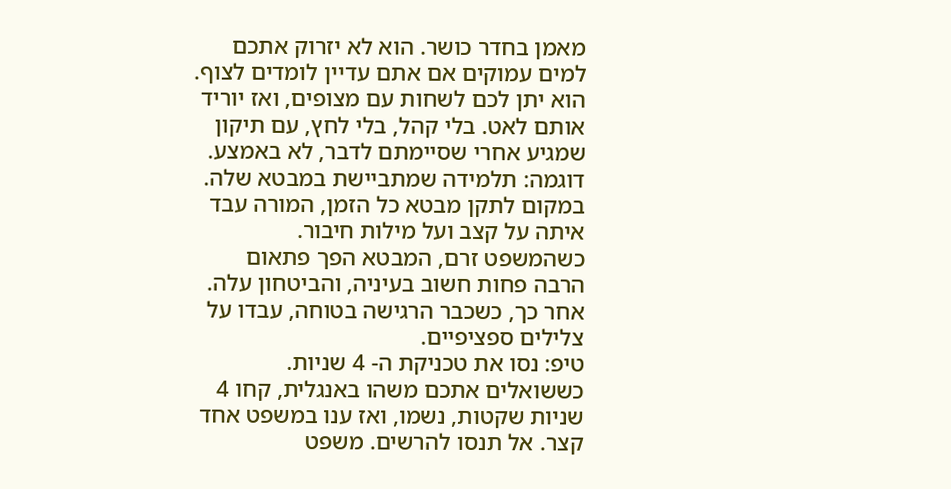מאמן בחדר כושר. הוא לא יזרוק אתכם למים עמוקים אם אתם עדיין לומדים לצוף. הוא יתן לכם לשחות עם מצופים, ואז יוריד אותם לאט. בלי קהל, בלי לחץ, עם תיקון שמגיע אחרי שסיימתם לדבר, לא באמצע.
דוגמה: תלמידה שמתביישת במבטא שלה. במקום לתקן מבטא כל הזמן, המורה עבד איתה על קצב ועל מילות חיבור. כשהמשפט זרם, המבטא הפך פתאום הרבה פחות חשוב בעיניה, והביטחון עלה. אחר כך, כשכבר הרגישה בטוחה, עבדו על צלילים ספציפיים.
טיפ: נסו את טכניקת ה- 4 שניות. כששואלים אתכם משהו באנגלית, קחו 4 שניות שקטות, נשמו, ואז ענו במשפט אחד קצר. אל תנסו להרשים. משפט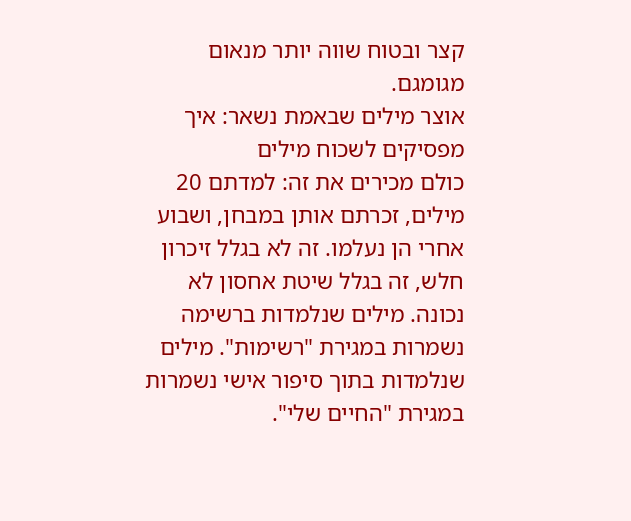קצר ובטוח שווה יותר מנאום מגומגם.
אוצר מילים שבאמת נשאר: איך מפסיקים לשכוח מילים
כולם מכירים את זה: למדתם 20 מילים, זכרתם אותן במבחן, ושבוע אחרי הן נעלמו. זה לא בגלל זיכרון חלש, זה בגלל שיטת אחסון לא נכונה. מילים שנלמדות ברשימה נשמרות במגירת "רשימות". מילים שנלמדות בתוך סיפור אישי נשמרות במגירת "החיים שלי".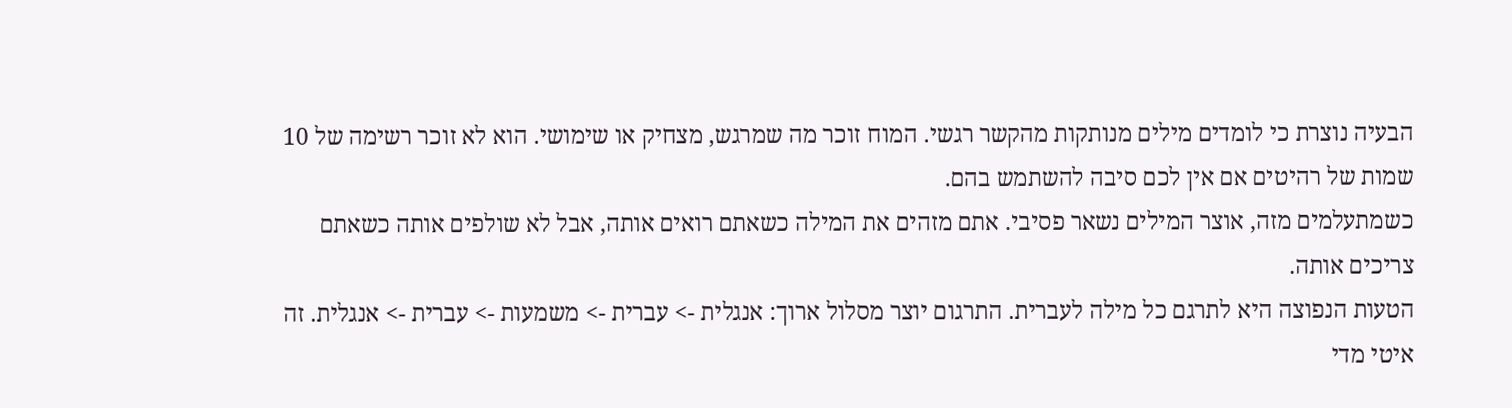הבעיה נוצרת כי לומדים מילים מנותקות מהקשר רגשי. המוח זוכר מה שמרגש, מצחיק או שימושי. הוא לא זוכר רשימה של 10 שמות של רהיטים אם אין לכם סיבה להשתמש בהם.
כשמתעלמים מזה, אוצר המילים נשאר פסיבי. אתם מזהים את המילה כשאתם רואים אותה, אבל לא שולפים אותה כשאתם צריכים אותה.
הטעות הנפוצה היא לתרגם כל מילה לעברית. התרגום יוצר מסלול ארוך: אנגלית -> עברית -> משמעות -> עברית -> אנגלית. זה איטי מדי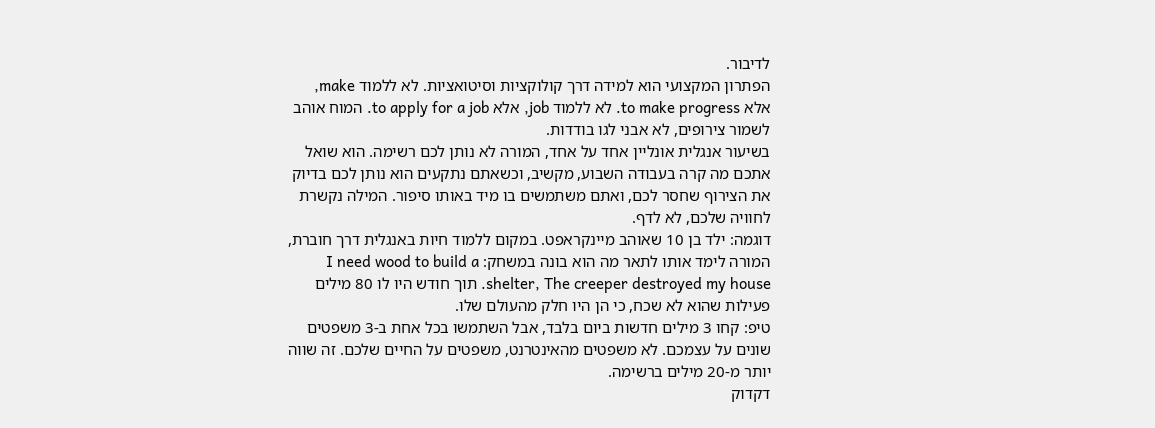לדיבור.
הפתרון המקצועי הוא למידה דרך קולוקציות וסיטואציות. לא ללמוד make, אלא to make progress. לא ללמוד job, אלא to apply for a job. המוח אוהב לשמור צירופים, לא אבני לגו בודדות.
בשיעור אנגלית אונליין אחד על אחד, המורה לא נותן לכם רשימה. הוא שואל אתכם מה קרה בעבודה השבוע, מקשיב, וכשאתם נתקעים הוא נותן לכם בדיוק את הצירוף שחסר לכם, ואתם משתמשים בו מיד באותו סיפור. המילה נקשרת לחוויה שלכם, לא לדף.
דוגמה: ילד בן 10 שאוהב מיינקראפט. במקום ללמוד חיות באנגלית דרך חוברת, המורה לימד אותו לתאר מה הוא בונה במשחק: I need wood to build a shelter, The creeper destroyed my house. תוך חודש היו לו 80 מילים פעילות שהוא לא שכח, כי הן היו חלק מהעולם שלו.
טיפ: קחו 3 מילים חדשות ביום בלבד, אבל השתמשו בכל אחת ב-3 משפטים שונים על עצמכם. לא משפטים מהאינטרנט, משפטים על החיים שלכם. זה שווה יותר מ-20 מילים ברשימה.
דקדוק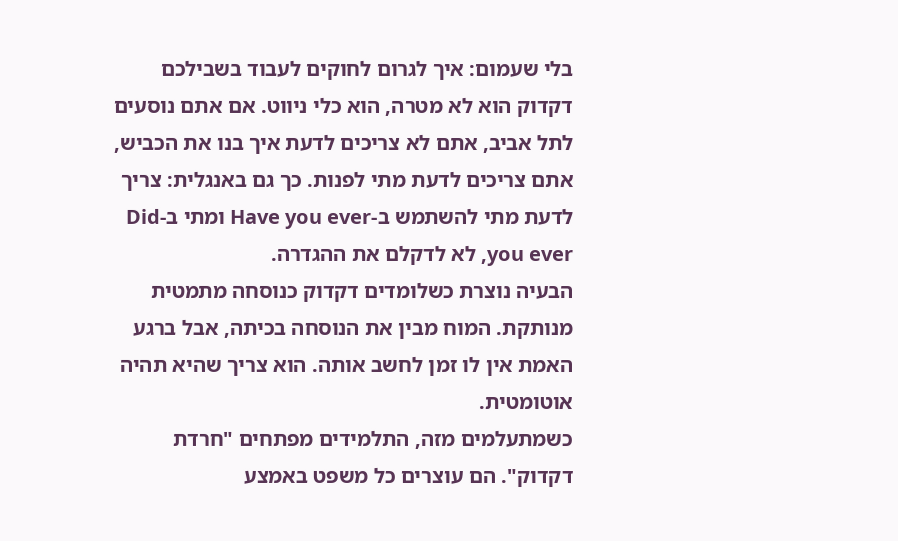בלי שעמום: איך לגרום לחוקים לעבוד בשבילכם
דקדוק הוא לא מטרה, הוא כלי ניווט. אם אתם נוסעים לתל אביב, אתם לא צריכים לדעת איך בנו את הכביש, אתם צריכים לדעת מתי לפנות. כך גם באנגלית: צריך לדעת מתי להשתמש ב-Have you ever ומתי ב-Did you ever, לא לדקלם את ההגדרה.
הבעיה נוצרת כשלומדים דקדוק כנוסחה מתמטית מנותקת. המוח מבין את הנוסחה בכיתה, אבל ברגע האמת אין לו זמן לחשב אותה. הוא צריך שהיא תהיה אוטומטית.
כשמתעלמים מזה, התלמידים מפתחים "חרדת דקדוק". הם עוצרים כל משפט באמצע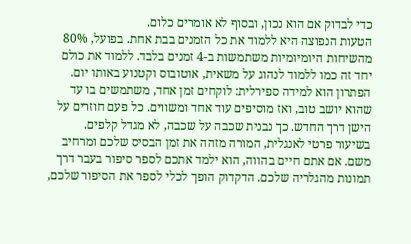כדי לבדוק אם הוא נכון, ובסוף לא אומרים כלום.
הטעות הנפוצה היא ללמוד את כל הזמנים בבת אחת. בפועל, 80% מהשיחות היומיומיות משתמשות ב-4 זמנים בלבד. ללמוד את כולם יחד זה כמו ללמוד לנהוג על משאית, אוטובוס וקטנוע באותו יום.
הפתרון הוא למידה ספירלית: לוקחים זמן אחד, משתמשים בו עד שהוא יושב טוב, ואז מוסיפים עוד אחד ומשווים. כל פעם חוזרים על הישן דרך החדש. כך נבנית שכבה על שכבה, לא מגדל קלפים.
בשיעור פרטי לאנגלית, המורה מזהה את זמן הבסיס שלכם ומרחיב משם. אם אתם חיים בהווה, הוא ילמד אתכם לספר סיפור בעבר דרך תמונות מהגלריה שלכם. הדקדוק הופך לכלי לספר את הסיפור שלכם,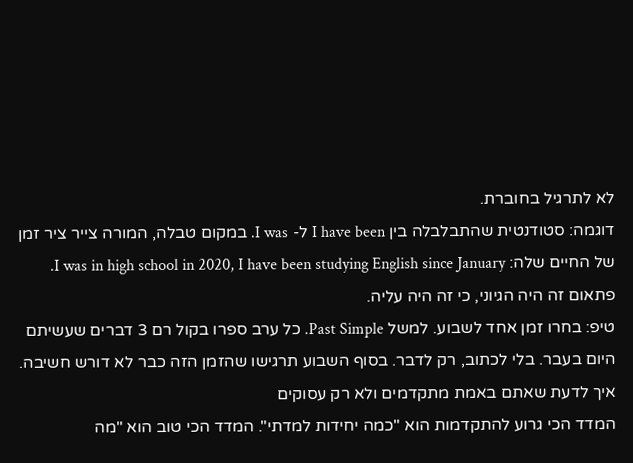לא לתרגיל בחוברת.
דוגמה: סטודנטית שהתבלבלה בין I have been ל- I was. במקום טבלה, המורה צייר ציר זמן של החיים שלה: I was in high school in 2020, I have been studying English since January. פתאום זה היה הגיוני, כי זה היה עליה.
טיפ: בחרו זמן אחד לשבוע. למשל Past Simple. כל ערב ספרו בקול רם 3 דברים שעשיתם היום בעבר. בלי לכתוב, רק לדבר. בסוף השבוע תרגישו שהזמן הזה כבר לא דורש חשיבה.
איך לדעת שאתם באמת מתקדמים ולא רק עסוקים
המדד הכי גרוע להתקדמות הוא "כמה יחידות למדתי". המדד הכי טוב הוא "מה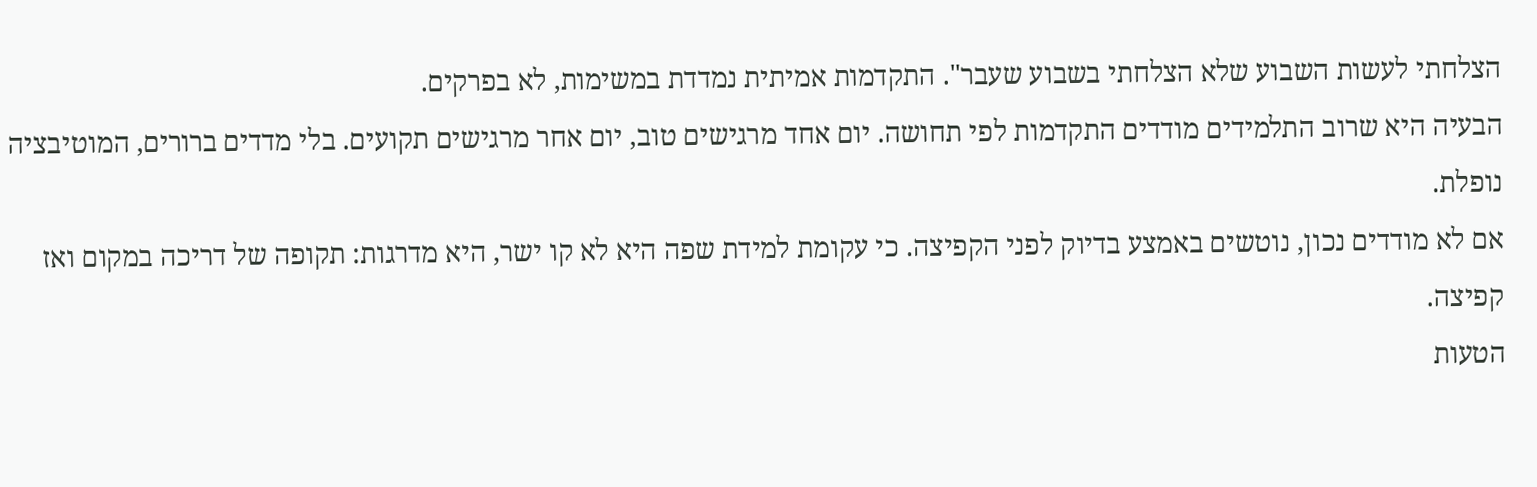הצלחתי לעשות השבוע שלא הצלחתי בשבוע שעבר". התקדמות אמיתית נמדדת במשימות, לא בפרקים.
הבעיה היא שרוב התלמידים מודדים התקדמות לפי תחושה. יום אחד מרגישים טוב, יום אחר מרגישים תקועים. בלי מדדים ברורים, המוטיבציה נופלת.
אם לא מודדים נכון, נוטשים באמצע בדיוק לפני הקפיצה. כי עקומת למידת שפה היא לא קו ישר, היא מדרגות: תקופה של דריכה במקום ואז קפיצה.
הטעות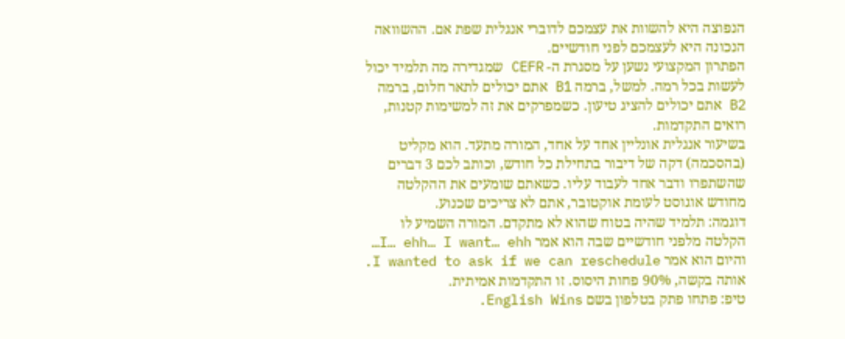הנפוצה היא להשוות את עצמכם לדוברי אנגלית שפת אם. ההשוואה הנכונה היא לעצמכם לפני חודשיים.
הפתרון המקצועי נשען על מסגרת ה- CEFR שמגדירה מה תלמיד יכול לעשות בכל רמה. למשל, ברמה B1 אתם יכולים לתאר חלום, ברמה B2 אתם יכולים להציג טיעון. כשמפרקים את זה למשימות קטנות, רואים התקדמות.
בשיעור אנגלית אונליין אחד על אחד, המורה מתעד. הוא מקליט (בהסכמה) דקה של דיבור בתחילת כל חודש, וכותב לכם 3 דברים שהשתפרו ודבר אחד לעבוד עליו. כשאתם שומעים את ההקלטה מחודש אוגוסט לעומת אוקטובר, אתם לא צריכים שכנוע.
דוגמה: תלמיד שהיה בטוח שהוא לא מתקדם. המורה השמיע לו הקלטה מלפני חודשיים שבה הוא אמר I… ehh… I want… ehh… והיום הוא אמר I wanted to ask if we can reschedule. אותה בקשה, 90% פחות היסוס. זו התקדמות אמיתית.
טיפ: פתחו פתק בטלפון בשם English Wins.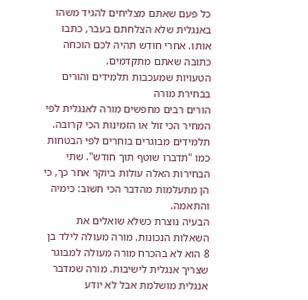כל פעם שאתם מצליחים להגיד משהו באנגלית שלא הצלחתם בעבר, כתבו אותו. אחרי חודש תהיה לכם הוכחה כתובה שאתם מתקדמים.
הטעויות שמעכבות תלמידים והורים בבחירת מורה
הורים רבים מחפשים מורה לאנגלית לפי המחיר הכי זול או הזמינות הכי קרובה. תלמידים מבוגרים בוחרים לפי הבטחות כמו "תדברו שוטף תוך חודש". שתי הבחירות האלה עולות ביוקר אחר כך, כי הן מתעלמות מהדבר הכי חשוב: כימיה והתאמה.
הבעיה נוצרת כשלא שואלים את השאלות הנכונות. מורה מעולה לילד בן 8 הוא לא בהכרח מורה מעולה למבוגר שצריך אנגלית לישיבות. מורה שמדבר אנגלית מושלמת אבל לא יודע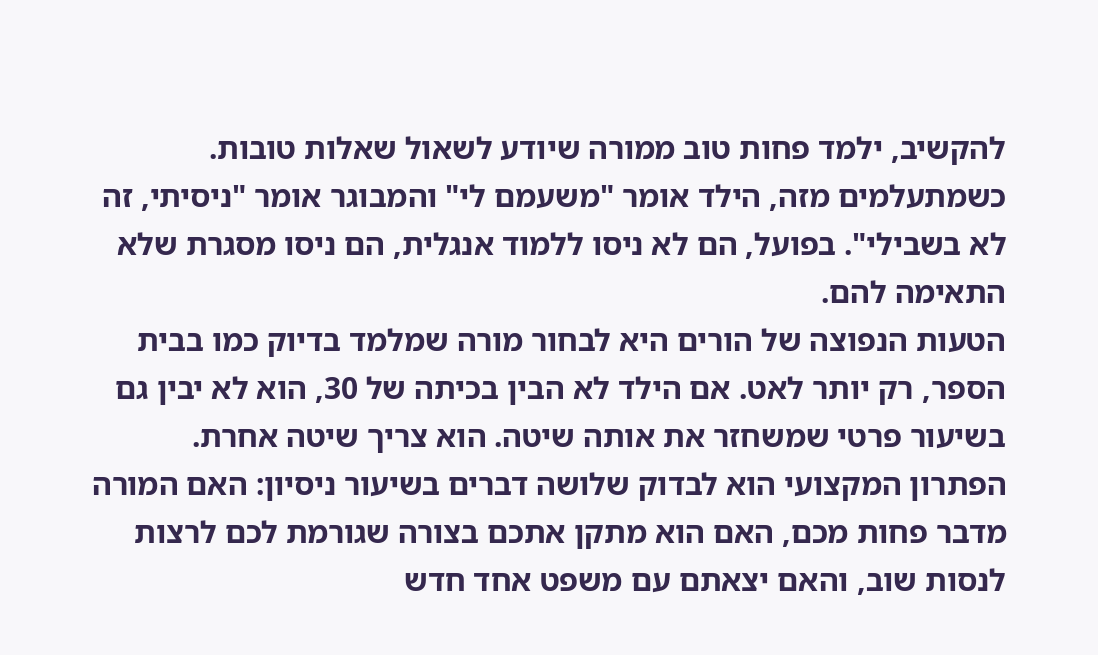להקשיב, ילמד פחות טוב ממורה שיודע לשאול שאלות טובות.
כשמתעלמים מזה, הילד אומר "משעמם לי" והמבוגר אומר "ניסיתי, זה לא בשבילי". בפועל, הם לא ניסו ללמוד אנגלית, הם ניסו מסגרת שלא התאימה להם.
הטעות הנפוצה של הורים היא לבחור מורה שמלמד בדיוק כמו בבית הספר, רק יותר לאט. אם הילד לא הבין בכיתה של 30, הוא לא יבין גם בשיעור פרטי שמשחזר את אותה שיטה. הוא צריך שיטה אחרת.
הפתרון המקצועי הוא לבדוק שלושה דברים בשיעור ניסיון: האם המורה מדבר פחות מכם, האם הוא מתקן אתכם בצורה שגורמת לכם לרצות לנסות שוב, והאם יצאתם עם משפט אחד חדש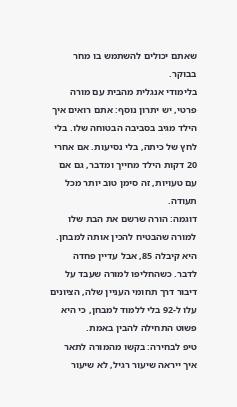שאתם יכולים להשתמש בו מחר בבוקר.
בלימודי אנגלית מהבית עם מורה פרטי, יש יתרון נוסף: אתם רואים איך הילד מגיב בסביבה הבטוחה שלו. בלי לחץ של כיתה, בלי נסיעות. אם אחרי 20 דקות הילד מחייך ומדבר, גם אם עם טעויות, זה סימן טוב יותר מכל תעודה.
דוגמה: הורה שרשם את הבת שלו למורה שהבטיח להכין אותה למבחן. היא קיבלה 85, אבל עדיין פחדה לדבר. כשהחליפו למורה שעבד על דיבור דרך תחומי העניין שלה, הציונים עלו ל-92 בלי ללמוד למבחן, כי היא פשוט התחילה להבין באמת.
טיפ לבחירה: בקשו מהמורה לתאר איך ייראה שיעור רגיל, לא שיעור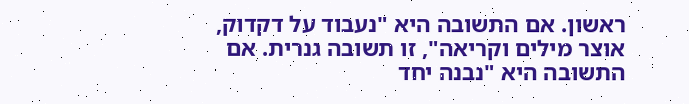ראשון. אם התשובה היא "נעבוד על דקדוק, אוצר מילים וקריאה", זו תשובה גנרית. אם התשובה היא "נבנה יחד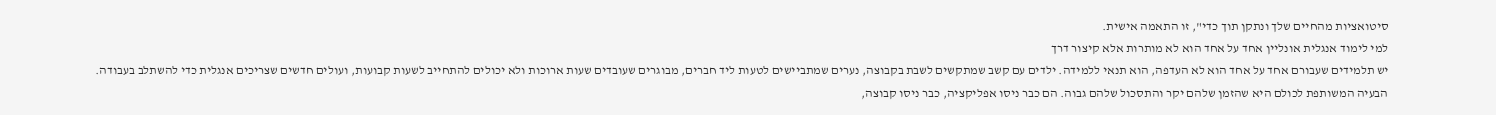סיטואציות מהחיים שלך ונתקן תוך כדי", זו התאמה אישית.
למי לימוד אנגלית אונליין אחד על אחד הוא לא מותרות אלא קיצור דרך
יש תלמידים שעבורם אחד על אחד הוא לא העדפה, הוא תנאי ללמידה. ילדים עם קשב שמתקשים לשבת בקבוצה, נערים שמתביישים לטעות ליד חברים, מבוגרים שעובדים שעות ארוכות ולא יכולים להתחייב לשעות קבועות, ועולים חדשים שצריכים אנגלית כדי להשתלב בעבודה.
הבעיה המשותפת לכולם היא שהזמן שלהם יקר והתסכול שלהם גבוה. הם כבר ניסו אפליקציה, כבר ניסו קבוצה,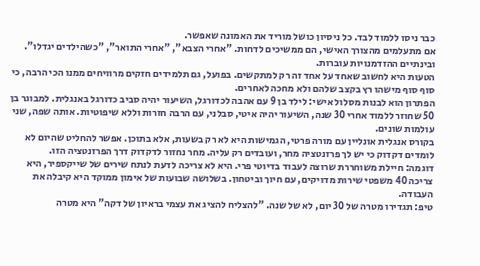כבר ניסו ללמוד לבד. כל ניסיון כושל מוריד את האמונה שאפשר.
אם מתעלמים מהצורך האישי, הם ממשיכים לדחות. "אחרי הצבא", "אחרי התואר", "כשהילדים יגדלו". ובינתיים ההזדמנויות עוברות.
הטעות היא לחשוב שאחד על אחד זה רק למתקשים. בפועל, גם תלמידים חזקים מרוויחים ממנו הכי הרבה, כי סוף סוף מישהו רץ בקצב שלהם ולא מחכה לאחרים.
הפתרון הוא לבנות מסלול אישי: לילד בן 9 עם אהבה לכדורגל, השיעור יהיה סביב כדורגל באנגלית. למבוגר בן 50 שחוזר ללמוד אחרי 30 שנה, השיעור יהיה איטי, סבלני, עם הרבה חזרות וללא שיפוטיות. אותה שפה, שני עולמות שונים.
בקורס אנגלית אונליין עם מורה פרטי, הגמישות היא לא רק בשעות, אלא בתוכן. אפשר להחליט שהיום לא לומדים דקדוק כי יש לך פרזנטציה מחר, ועובדים רק עליה. מחר נחזור לדקדוק דרך הפרזנטציה הזו.
דוגמה: חיילת משוחררת שרוצה לעבוד בדיוטי פרי. היא לא צריכה לדעת לנתח שירים של שייקספיר, היא צריכה 40 משפטי שירות מדויקים, עם חיוך וביטחון. בשלושה שבועות של אימון ממוקד היא קיבלה את העבודה.
טיפ: תגדירו מטרה של 30 יום, לא של שנה. "להצליח להציג את עצמי בראיון של דקה" היא מטרה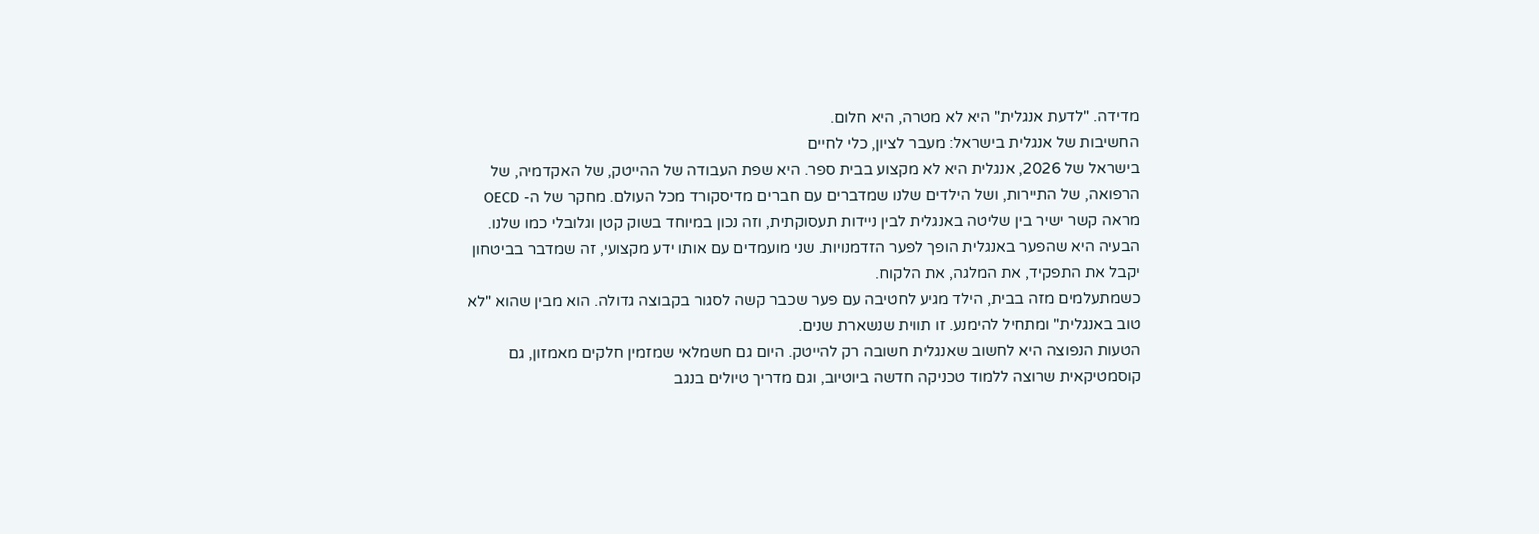מדידה. "לדעת אנגלית" היא לא מטרה, היא חלום.
החשיבות של אנגלית בישראל: מעבר לציון, כלי לחיים
בישראל של 2026, אנגלית היא לא מקצוע בבית ספר. היא שפת העבודה של ההייטק, של האקדמיה, של הרפואה, של התיירות, ושל הילדים שלנו שמדברים עם חברים מדיסקורד מכל העולם. מחקר של ה- OECD מראה קשר ישיר בין שליטה באנגלית לבין ניידות תעסוקתית, וזה נכון במיוחד בשוק קטן וגלובלי כמו שלנו.
הבעיה היא שהפער באנגלית הופך לפער הזדמנויות. שני מועמדים עם אותו ידע מקצועי, זה שמדבר בביטחון יקבל את התפקיד, את המלגה, את הלקוח.
כשמתעלמים מזה בבית, הילד מגיע לחטיבה עם פער שכבר קשה לסגור בקבוצה גדולה. הוא מבין שהוא "לא טוב באנגלית" ומתחיל להימנע. זו תווית שנשארת שנים.
הטעות הנפוצה היא לחשוב שאנגלית חשובה רק להייטק. היום גם חשמלאי שמזמין חלקים מאמזון, גם קוסמטיקאית שרוצה ללמוד טכניקה חדשה ביוטיוב, וגם מדריך טיולים בנגב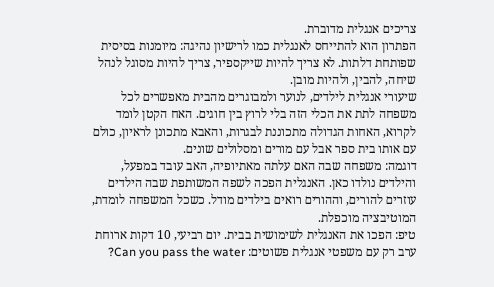צריכים אנגלית מדוברת.
הפתרון הוא להתייחס לאנגלית כמו לרישיון נהיגה: מיומנות בסיסית שפותחת דלתות. לא צריך להיות שייקספיר, צריך להיות מסוגל לנהל שיחה, להבין, ולהיות מובן.
שיעורי אנגלית לילדים, לנוער ולמבוגרים מהבית מאפשרים לכל משפחה לתת את הכלי הזה בלי לרוץ בין חוגים. האח הקטן לומד לקרוא, האחות הגדולה מתכוננת לבגרות, והאבא מתכונן לראיון, כולם עם אותו בית ספר אבל עם מורים ומסלולים שונים.
דוגמה: משפחה שבה האם עלתה מאתיופיה, האב עובד במפעל, והילדים נולדו כאן. האנגלית הפכה לשפה המשותפת שבה הילדים עוזרים להורים, וההורים רואים בילדים מודל. כשכל המשפחה לומדת, המוטיבציה מוכפלת.
טיפ: הפכו את האנגלית לשימושית בבית. יום רביעי, 10 דקות ארוחת ערב רק עם משפטי אנגלית פשוטים: Can you pass the water?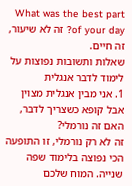What was the best part of your day? זה לא שיעור, זה חיים.
שאלות ותשובות נפוצות על לימוד לדבר אנגלית
1. אני מבין אנגלית מצוין אבל קופא כשצריך לדבר, האם זה נורמלי?
זה לא רק נורמלי, זו התופעה הכי נפוצה בלימוד שפה שנייה. המוח שלכם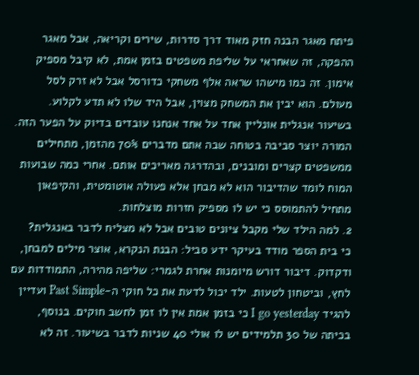פיתח מאגר הבנה חזק מאוד דרך סדרות, שירים וקריאה, אבל מאגר ההפקה, זה שאחראי על שליפת משפטים בזמן אמת, לא קיבל מספיק אימון. זה כמו מישהו שראה אלף משחקי כדורסל אבל לא זרק לסל מעולם. הוא יבין את המשחק מצוין, אבל היד שלו לא תדע לקלוע. בשיעור אנגלית אונליין אחד על אחד אנחנו עובדים בדיוק על הפער הזה. המורה יוצר סביבה בטוחה שבה אתם מדברים 70% מהזמן, מתחילים ממשפטים קצרים ומובנים, ובהדרגה מאריכים אותם. אחרי כמה שבועות המוח לומד שהדיבור הוא לא מבחן אלא פעולה אוטומטית, והקיפאון מתחיל להתמוסס כי יש לו מספיק חזרות מוצלחות.
2. למה הילד שלי מקבל ציונים טובים אבל לא מצליח לדבר באנגלית?
כי בית הספר מודד בעיקר ידע סביל: הבנת הנקרא, אוצר מילים למבחן, ודקדוק. דיבור דורש מיומנות אחרת לגמרי: שליפה מהירה, התמודדות עם לחץ, וביטחון לטעות. ילד יכול לדעת את כל חוקי ה-Past Simple ועדיין להגיד I go yesterday כי בזמן אמת אין לו זמן לחשב חוקים. בנוסף, בכיתה של 30 תלמידים יש לו אולי 40 שניות לדבר בשיעור. זה לא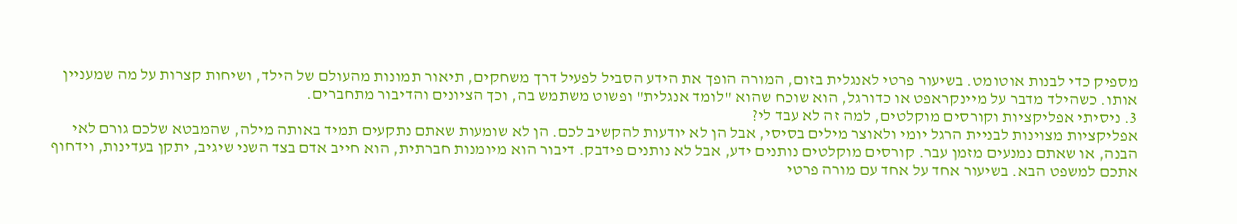מספיק כדי לבנות אוטומט. בשיעור פרטי לאנגלית בזום, המורה הופך את הידע הסביל לפעיל דרך משחקים, תיאור תמונות מהעולם של הילד, ושיחות קצרות על מה שמעניין אותו. כשהילד מדבר על מיינקראפט או כדורגל, הוא שוכח שהוא "לומד אנגלית" ופשוט משתמש בה, וכך הציונים והדיבור מתחברים.
3. ניסיתי אפליקציות וקורסים מוקלטים, למה זה לא עבד לי?
אפליקציות מצוינות לבניית הרגל יומי ולאוצר מילים בסיסי, אבל הן לא יודעות להקשיב לכם. הן לא שומעות שאתם נתקעים תמיד באותה מילה, שהמבטא שלכם גורם לאי הבנה, או שאתם נמנעים מזמן עבר. קורסים מוקלטים נותנים ידע, אבל לא נותנים פידבק. דיבור הוא מיומנות חברתית, הוא חייב אדם בצד השני שיגיב, יתקן בעדינות, וידחוף אתכם למשפט הבא. בשיעור אחד על אחד עם מורה פרטי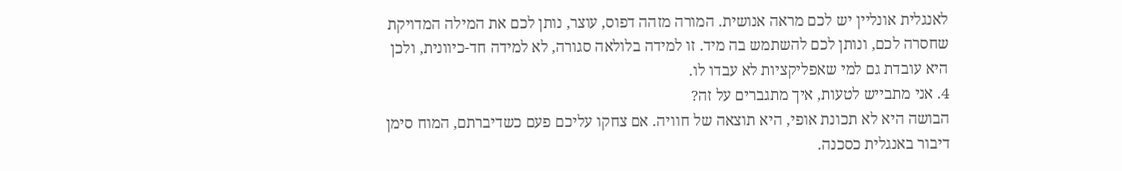לאנגלית אונליין יש לכם מראה אנושית. המורה מזהה דפוס, עוצר, נותן לכם את המילה המדויקת שחסרה לכם, ונותן לכם להשתמש בה מיד. זו למידה בלולאה סגורה, לא למידה חד-כיוונית, ולכן היא עובדת גם למי שאפליקציות לא עבדו לו.
4. אני מתבייש לטעות, איך מתגברים על זה?
הבושה היא לא תכונת אופי, היא תוצאה של חוויה. אם צחקו עליכם פעם כשדיברתם, המוח סימן דיבור באנגלית כסכנה.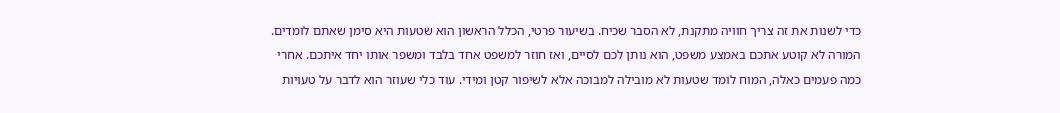כדי לשנות את זה צריך חוויה מתקנת, לא הסבר שכיח. בשיעור פרטי, הכלל הראשון הוא שטעות היא סימן שאתם לומדים. המורה לא קוטע אתכם באמצע משפט, הוא נותן לכם לסיים, ואז חוזר למשפט אחד בלבד ומשפר אותו יחד איתכם. אחרי כמה פעמים כאלה, המוח לומד שטעות לא מובילה למבוכה אלא לשיפור קטן ומידי. עוד כלי שעוזר הוא לדבר על טעויות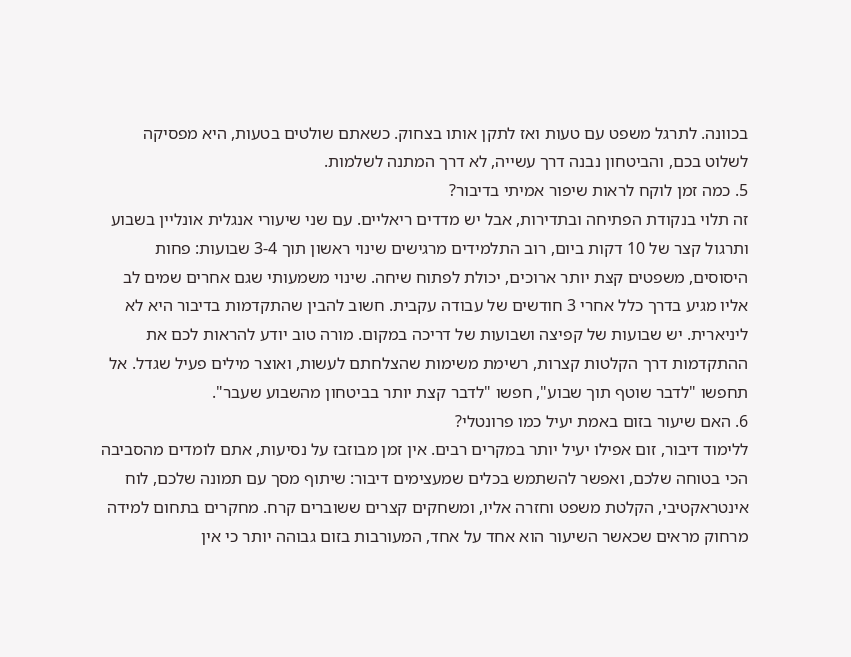בכוונה. לתרגל משפט עם טעות ואז לתקן אותו בצחוק. כשאתם שולטים בטעות, היא מפסיקה לשלוט בכם, והביטחון נבנה דרך עשייה, לא דרך המתנה לשלמות.
5. כמה זמן לוקח לראות שיפור אמיתי בדיבור?
זה תלוי בנקודת הפתיחה ובתדירות, אבל יש מדדים ריאליים. עם שני שיעורי אנגלית אונליין בשבוע ותרגול קצר של 10 דקות ביום, רוב התלמידים מרגישים שינוי ראשון תוך 3-4 שבועות: פחות היסוסים, משפטים קצת יותר ארוכים, יכולת לפתוח שיחה. שינוי משמעותי שגם אחרים שמים לב אליו מגיע בדרך כלל אחרי 3 חודשים של עבודה עקבית. חשוב להבין שהתקדמות בדיבור היא לא ליניארית. יש שבועות של קפיצה ושבועות של דריכה במקום. מורה טוב יודע להראות לכם את ההתקדמות דרך הקלטות קצרות, רשימת משימות שהצלחתם לעשות, ואוצר מילים פעיל שגדל. אל תחפשו "לדבר שוטף תוך שבוע", חפשו "לדבר קצת יותר בביטחון מהשבוע שעבר".
6. האם שיעור בזום באמת יעיל כמו פרונטלי?
ללימוד דיבור, זום אפילו יעיל יותר במקרים רבים. אין זמן מבוזבז על נסיעות, אתם לומדים מהסביבה הכי בטוחה שלכם, ואפשר להשתמש בכלים שמעצימים דיבור: שיתוף מסך עם תמונה שלכם, לוח אינטראקטיבי, הקלטת משפט וחזרה אליו, ומשחקים קצרים ששוברים קרח. מחקרים בתחום למידה מרחוק מראים שכאשר השיעור הוא אחד על אחד, המעורבות בזום גבוהה יותר כי אין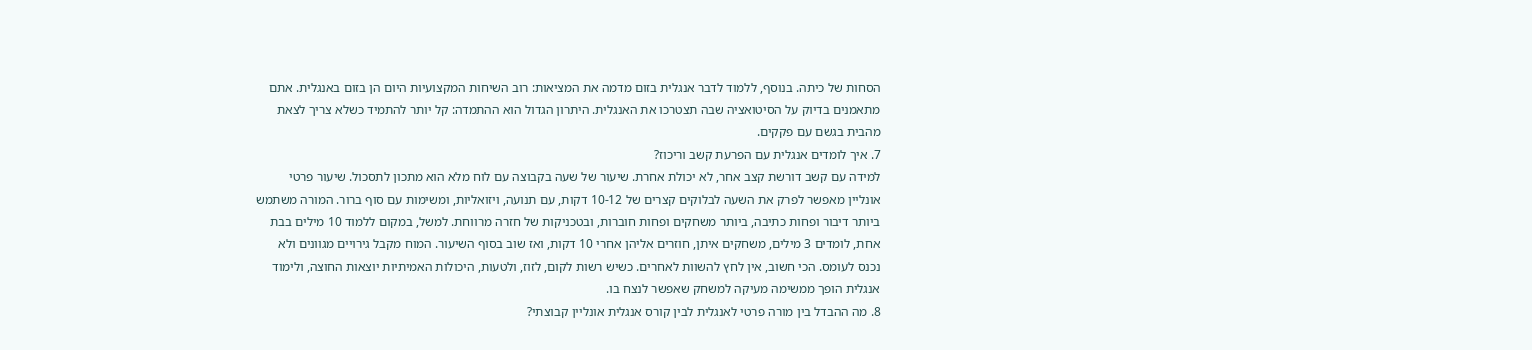הסחות של כיתה. בנוסף, ללמוד לדבר אנגלית בזום מדמה את המציאות: רוב השיחות המקצועיות היום הן בזום באנגלית. אתם מתאמנים בדיוק על הסיטואציה שבה תצטרכו את האנגלית. היתרון הגדול הוא ההתמדה: קל יותר להתמיד כשלא צריך לצאת מהבית בגשם עם פקקים.
7. איך לומדים אנגלית עם הפרעת קשב וריכוז?
למידה עם קשב דורשת קצב אחר, לא יכולת אחרת. שיעור של שעה בקבוצה עם לוח מלא הוא מתכון לתסכול. שיעור פרטי אונליין מאפשר לפרק את השעה לבלוקים קצרים של 10-12 דקות, עם תנועה, ויזואליות, ומשימות עם סוף ברור. המורה משתמש ביותר דיבור ופחות כתיבה, ביותר משחקים ופחות חוברות, ובטכניקות של חזרה מרווחת. למשל, במקום ללמוד 10 מילים בבת אחת, לומדים 3 מילים, משחקים איתן, חוזרים אליהן אחרי 10 דקות, ואז שוב בסוף השיעור. המוח מקבל גירויים מגוונים ולא נכנס לעומס. הכי חשוב, אין לחץ להשוות לאחרים. כשיש רשות לקום, לזוז, ולטעות, היכולות האמיתיות יוצאות החוצה, ולימוד אנגלית הופך ממשימה מעיקה למשחק שאפשר לנצח בו.
8. מה ההבדל בין מורה פרטי לאנגלית לבין קורס אנגלית אונליין קבוצתי?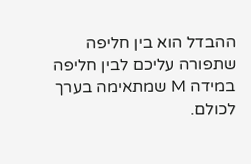ההבדל הוא בין חליפה שתפורה עליכם לבין חליפה במידה M שמתאימה בערך לכולם.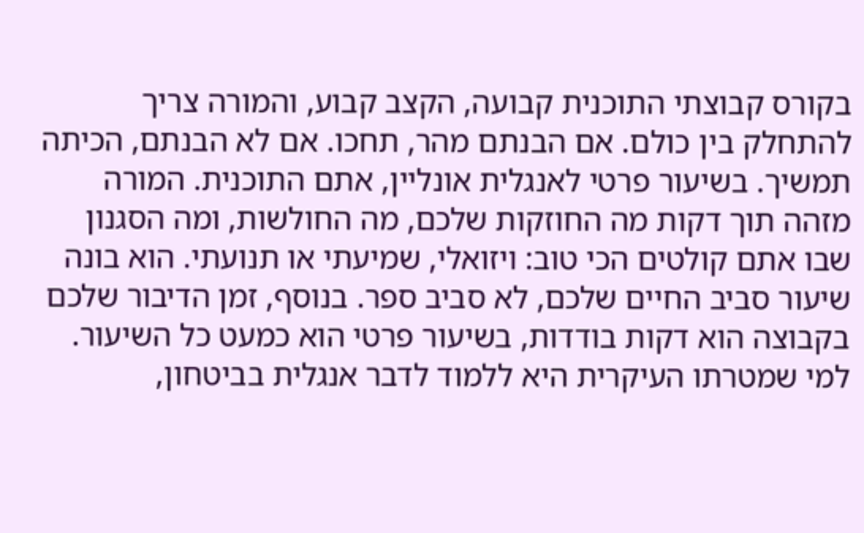בקורס קבוצתי התוכנית קבועה, הקצב קבוע, והמורה צריך להתחלק בין כולם. אם הבנתם מהר, תחכו. אם לא הבנתם, הכיתה תמשיך. בשיעור פרטי לאנגלית אונליין, אתם התוכנית. המורה מזהה תוך דקות מה החוזקות שלכם, מה החולשות, ומה הסגנון שבו אתם קולטים הכי טוב: ויזואלי, שמיעתי או תנועתי. הוא בונה שיעור סביב החיים שלכם, לא סביב ספר. בנוסף, זמן הדיבור שלכם בקבוצה הוא דקות בודדות, בשיעור פרטי הוא כמעט כל השיעור. למי שמטרתו העיקרית היא ללמוד לדבר אנגלית בביטחון,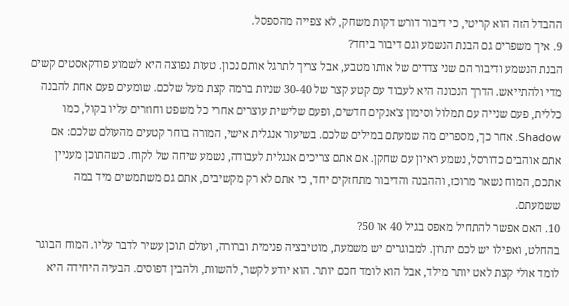ההבדל הזה הוא קריטי, כי דיבור דורש דקות משחק, לא צפייה מהספסל.
9. איך משפרים גם הבנת הנשמע וגם דיבור ביחד?
הבנת הנשמע ודיבור הם שני צדדים של אותו מטבע, אבל צריך לתרגל אותם נכון. טעות נפוצה היא לשמוע פודקאסטים קשים מדי ולהתייאש. הדרך הנכונה היא לעבוד עם קטע קצר של 30-40 שניות ברמה קצת מעל שלכם. שומעים פעם אחת להבנה כללית, פעם שנייה עם תמלול וסימון צ'אנקים חדשים, ופעם שלישית עוצרים אחרי כל משפט וחוזרים עליו בקול, כמו Shadow. אחר כך, מספרים מה שמעתם במילים שלכם. בשיעור אנגלית אישי, המורה בוחר קטעים מהעולם שלכם: אם אתם אוהבים כדורסל, נשמע ראיון עם שחקן. אם אתם צריכים אנגלית לעבודה, נשמע שיחה של לקוח. כשהתוכן מעניין אתכם, המוח נשאר מרוכז, וההבנה והדיבור מתחזקים יחד, כי אתם לא רק מקשיבים, אתם גם משתמשים מיד במה ששמעתם.
10. האם אפשר להתחיל מאפס בגיל 40 או 50?
בהחלט, ואפילו יש לכם יתרון. למבוגרים יש משמעת, מוטיבציה פנימית וברורה, ועולם תוכן עשיר לדבר עליו. המוח הבוגר לומד אולי קצת לאט יותר מילד, אבל הוא לומד חכם יותר. הוא יודע לקשר, להשוות, ולהבין דפוסים. הבעיה היחידה היא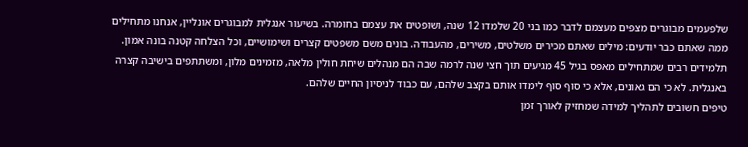שלפעמים מבוגרים מצפים מעצמם לדבר כמו בני 20 שלמדו 12 שנה, ושופטים את עצמם בחומרה. בשיעור אנגלית למבוגרים אונליין, אנחנו מתחילים ממה שאתם כבר יודעים: מילים שאתם מכירים משלטים, משירים, מהעבודה. בונים משם משפטים קצרים ושימושיים, וכל הצלחה קטנה בונה אמון. תלמידים רבים שמתחילים מאפס בגיל 45 מגיעים תוך חצי שנה לרמה שבה הם מנהלים שיחת חולין מלאה, מזמינים מלון, ומשתתפים בישיבה קצרה באנגלית. לא כי הם גאונים, אלא כי סוף סוף לימדו אותם בקצב שלהם, עם כבוד לניסיון החיים שלהם.
טיפים חשובים לתהליך למידה שמחזיק לאורך זמן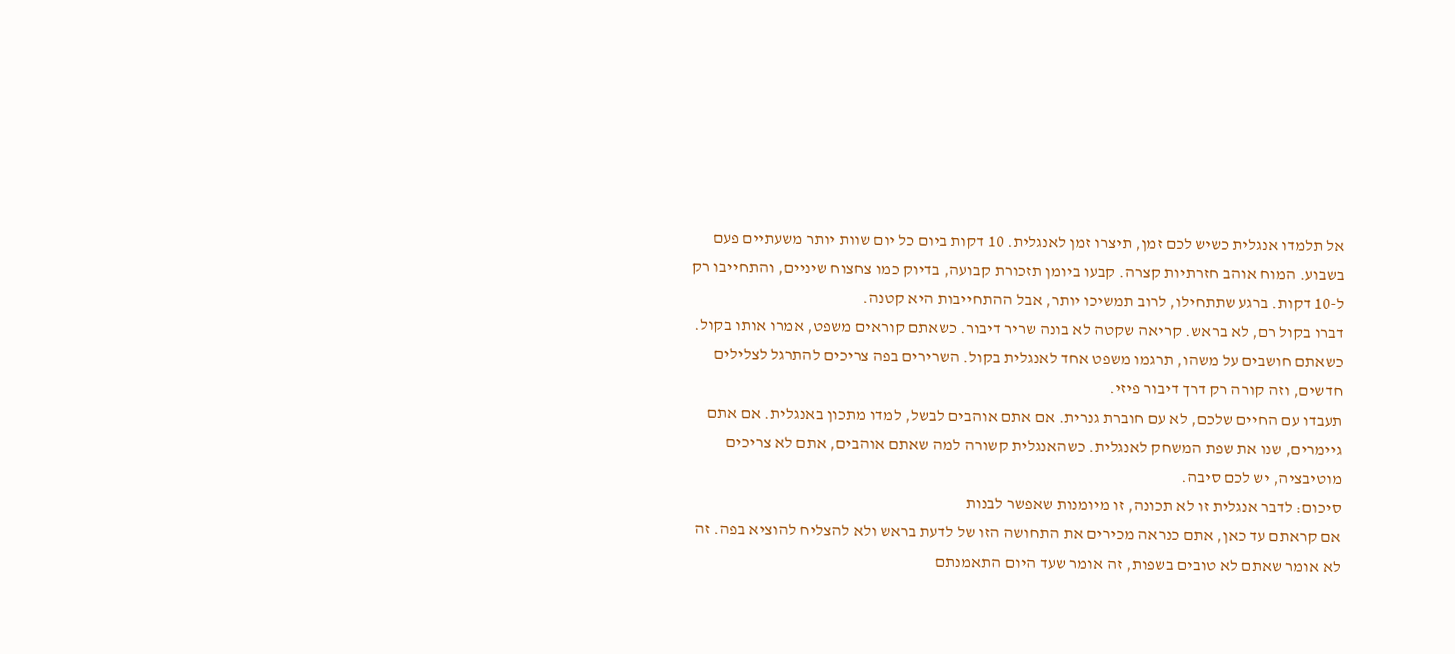אל תלמדו אנגלית כשיש לכם זמן, תיצרו זמן לאנגלית. 10 דקות ביום כל יום שוות יותר משעתיים פעם בשבוע. המוח אוהב חזרתיות קצרה. קבעו ביומן תזכורת קבועה, בדיוק כמו צחצוח שיניים, והתחייבו רק ל-10 דקות. ברגע שתתחילו, לרוב תמשיכו יותר, אבל ההתחייבות היא קטנה.
דברו בקול רם, לא בראש. קריאה שקטה לא בונה שריר דיבור. כשאתם קוראים משפט, אמרו אותו בקול. כשאתם חושבים על משהו, תרגמו משפט אחד לאנגלית בקול. השרירים בפה צריכים להתרגל לצלילים חדשים, וזה קורה רק דרך דיבור פיזי.
תעבדו עם החיים שלכם, לא עם חוברת גנרית. אם אתם אוהבים לבשל, למדו מתכון באנגלית. אם אתם גיימרים, שנו את שפת המשחק לאנגלית. כשהאנגלית קשורה למה שאתם אוהבים, אתם לא צריכים מוטיבציה, יש לכם סיבה.
סיכום: לדבר אנגלית זו לא תכונה, זו מיומנות שאפשר לבנות
אם קראתם עד כאן, אתם כנראה מכירים את התחושה הזו של לדעת בראש ולא להצליח להוציא בפה. זה לא אומר שאתם לא טובים בשפות, זה אומר שעד היום התאמנתם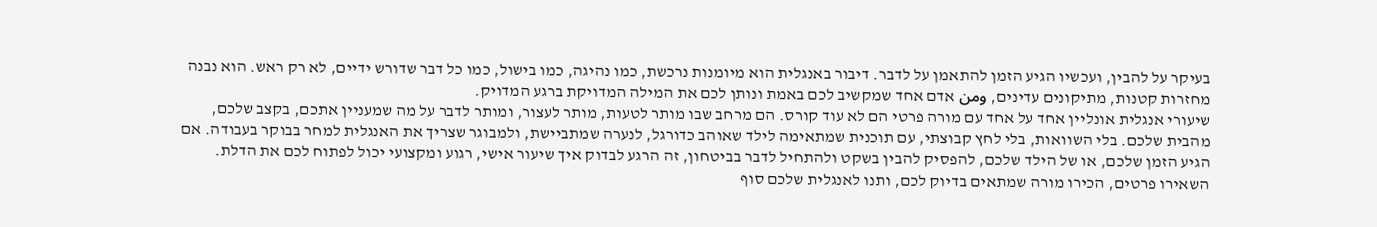בעיקר על להבין, ועכשיו הגיע הזמן להתאמן על לדבר. דיבור באנגלית הוא מיומנות נרכשת, כמו נהיגה, כמו בישול, כמו כל דבר שדורש ידיים, לא רק ראש. הוא נבנה מחזרות קטנות, מתיקונים עדינים, ومن אדם אחד שמקשיב לכם באמת ונותן לכם את המילה המדויקת ברגע המדויק.
שיעורי אנגלית אונליין אחד על אחד עם מורה פרטי הם לא עוד קורס. הם מרחב שבו מותר לטעות, מותר לעצור, ומותר לדבר על מה שמעניין אתכם, בקצב שלכם, מהבית שלכם. בלי השוואות, בלי לחץ קבוצתי, עם תוכנית שמתאימה לילד שאוהב כדורגל, לנערה שמתביישת, ולמבוגר שצריך את האנגלית למחר בבוקר בעבודה. אם הגיע הזמן שלכם, או של הילד שלכם, להפסיק להבין בשקט ולהתחיל לדבר בביטחון, זה הרגע לבדוק איך שיעור אישי, רגוע ומקצועי יכול לפתוח לכם את הדלת. השאירו פרטים, הכירו מורה שמתאים בדיוק לכם, ותנו לאנגלית שלכם סוף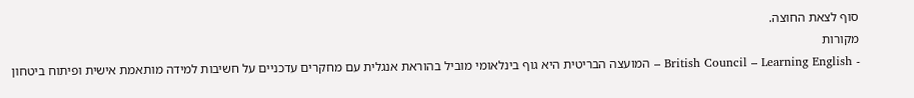סוף לצאת החוצה.
מקורות
- British Council – Learning English – המועצה הבריטית היא גוף בינלאומי מוביל בהוראת אנגלית עם מחקרים עדכניים על חשיבות למידה מותאמת אישית ופיתוח ביטחון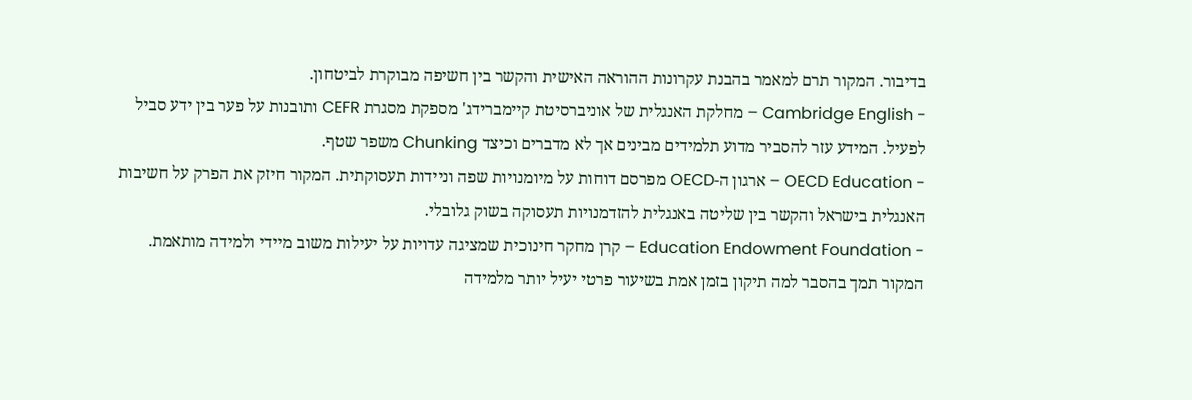בדיבור. המקור תרם למאמר בהבנת עקרונות ההוראה האישית והקשר בין חשיפה מבוקרת לביטחון.
- Cambridge English – מחלקת האנגלית של אוניברסיטת קיימברידג' מספקת מסגרת CEFR ותובנות על פער בין ידע סביל לפעיל. המידע עזר להסביר מדוע תלמידים מבינים אך לא מדברים וכיצד Chunking משפר שטף.
- OECD Education – ארגון ה-OECD מפרסם דוחות על מיומנויות שפה וניידות תעסוקתית. המקור חיזק את הפרק על חשיבות האנגלית בישראל והקשר בין שליטה באנגלית להזדמנויות תעסוקה בשוק גלובלי.
- Education Endowment Foundation – קרן מחקר חינוכית שמציגה עדויות על יעילות משוב מיידי ולמידה מותאמת. המקור תמך בהסבר למה תיקון בזמן אמת בשיעור פרטי יעיל יותר מלמידה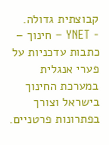קבוצתית גדולה.
- YNET – חינוך – כתבות עדכניות על פערי אנגלית במערכת החינוך בישראל וצורך בפתרונות פרטניים.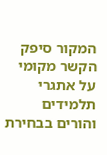המקור סיפק הקשר מקומי על אתגרי תלמידים והורים בבחירת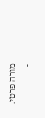מורה פרטי.
-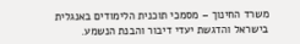משרד החינוך – מסמכי תוכנית הלימודים באנגלית בישראל והדגשת יעדי דיבור והבנת הנשמע.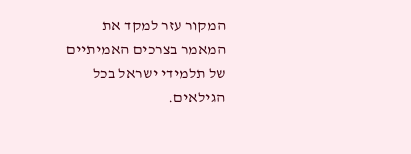המקור עזר למקד את המאמר בצרכים האמיתיים של תלמידי ישראל בכל הגילאים.